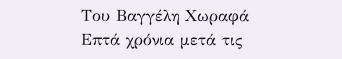Του Βαγγέλη Χωραφά
Επτά χρόνια μετά τις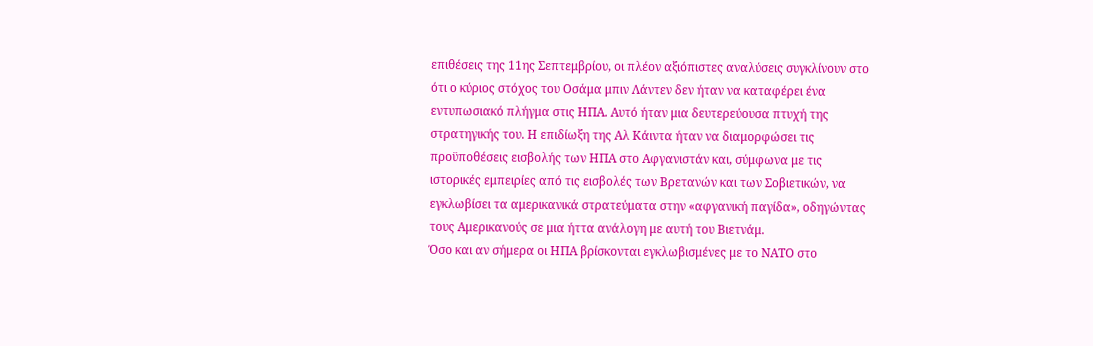επιθέσεις της 11ης Σεπτεμβρίου, οι πλέον αξιόπιστες αναλύσεις συγκλίνουν στο ότι ο κύριος στόχος του Οσάμα μπιν Λάντεν δεν ήταν να καταφέρει ένα εντυπωσιακό πλήγμα στις ΗΠΑ. Aυτό ήταν μια δευτερεύουσα πτυχή της στρατηγικής του. Η επιδίωξη της Αλ Κάιντα ήταν να διαμορφώσει τις προϋποθέσεις εισβολής των ΗΠΑ στο Αφγανιστάν και, σύμφωνα με τις ιστορικές εμπειρίες από τις εισβολές των Βρετανών και των Σοβιετικών, να εγκλωβίσει τα αμερικανικά στρατεύματα στην «αφγανική παγίδα», οδηγώντας τους Αμερικανούς σε μια ήττα ανάλογη με αυτή του Βιετνάμ.
Όσο και αν σήμερα οι ΗΠΑ βρίσκονται εγκλωβισμένες με το ΝΑΤΟ στο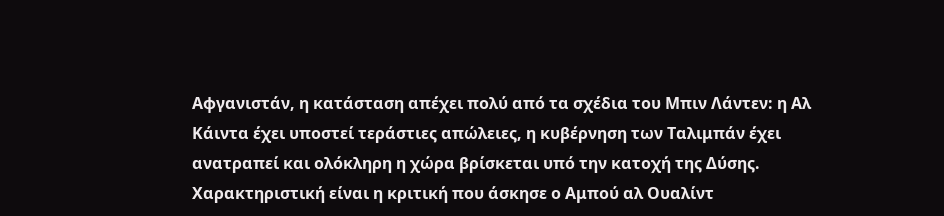Αφγανιστάν, η κατάσταση απέχει πολύ από τα σχέδια του Μπιν Λάντεν: η Αλ Κάιντα έχει υποστεί τεράστιες απώλειες, η κυβέρνηση των Ταλιμπάν έχει ανατραπεί και ολόκληρη η χώρα βρίσκεται υπό την κατοχή της Δύσης. Χαρακτηριστική είναι η κριτική που άσκησε ο Αμπού αλ Ουαλίντ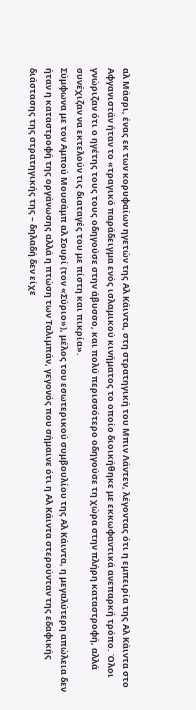αλ Μάσρι, ένας εκ των κορυφαίων ηγετών της Αλ Κάιντα, στη στρατηγική του Μπιν Λάντεν, λέγοντας ότι η εμπειρία της Αλ Κάιντα στο Αφγανιστάν ήταν το «τραγικό παράδειγμα ενός ισλαμικού κινήματος το οποίο διοικήθηκε με εκκωφαντικά ανεπαρκή τρόπο. Όλοι γνώριζαν ότι ο ηγέτης τους τους οδηγούσε στην άβυσσο, και πολύ περισσότερο οδηγούσε τη χώρα στην πλήρη καταστροφή, αλλά συνέχιζαν να εκτελούν τις διαταγές του με πίστη και πικρία».
Σύμφωνα με τον Αμπού Μουσάμπ αλ Σουρί (τον «Σύριο»), μέλος του εσωτερικού συμβουλίου της Αλ Κάιντα, η μεγαλύτερη απώλεια δεν ήταν η καταστροφή της οργάνωσης αλλά η πτώση των Ταλιμπάν, γεγονός που σήμαινε ότι η Αλ Κάιντα στερούνταν της εδαφικής διάστασης της στρατηγικής της – δηλαδή δεν είχε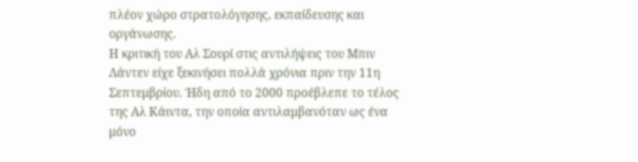πλέον χώρο στρατολόγησης, εκπαίδευσης και οργάνωσης.
Η κριτική του Αλ Σουρί στις αντιλήψεις του Μπιν Λάντεν είχε ξεκινήσει πολλά χρόνια πριν την 11η Σεπτεμβρίου. Ήδη από το 2000 προέβλεπε το τέλος της Αλ Κάιντα, την οποία αντιλαμβανόταν ως ένα μόνο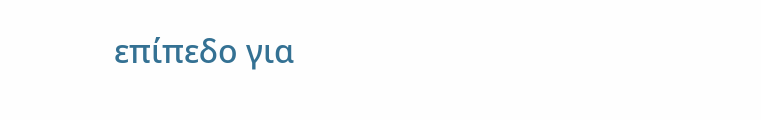επίπεδο για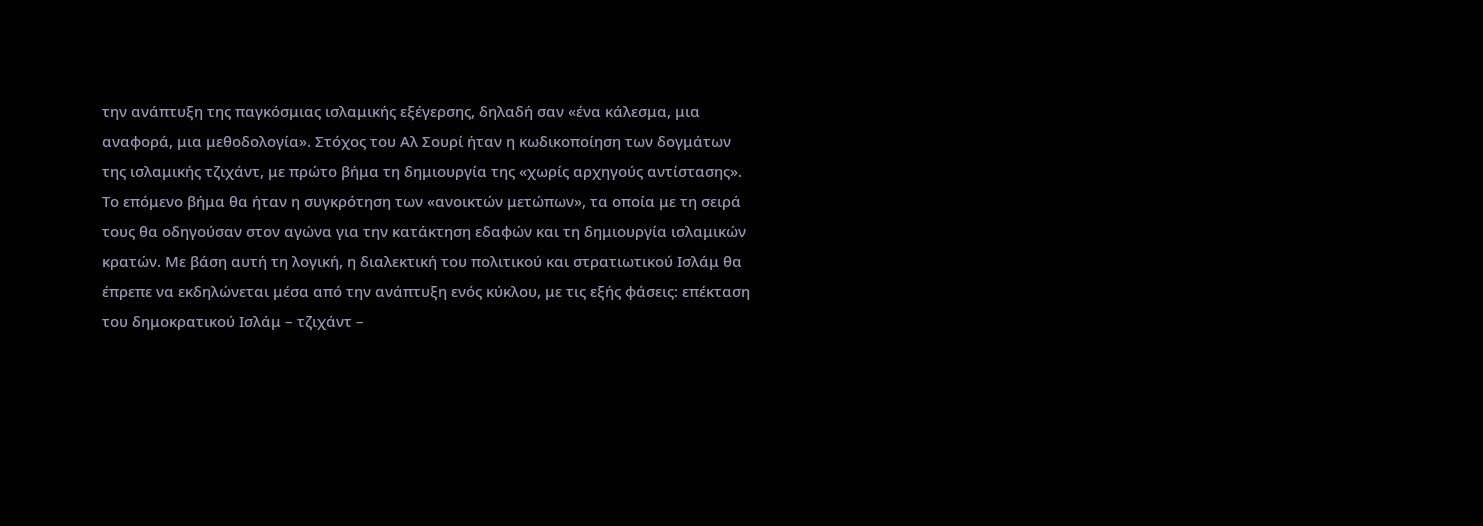την ανάπτυξη της παγκόσμιας ισλαμικής εξέγερσης, δηλαδή σαν «ένα κάλεσμα, μια αναφορά, μια μεθοδολογία». Στόχος του Αλ Σουρί ήταν η κωδικοποίηση των δογμάτων της ισλαμικής τζιχάντ, με πρώτο βήμα τη δημιουργία της «χωρίς αρχηγούς αντίστασης». Το επόμενο βήμα θα ήταν η συγκρότηση των «ανοικτών μετώπων», τα οποία με τη σειρά τους θα οδηγούσαν στον αγώνα για την κατάκτηση εδαφών και τη δημιουργία ισλαμικών κρατών. Με βάση αυτή τη λογική, η διαλεκτική του πολιτικού και στρατιωτικού Ισλάμ θα έπρεπε να εκδηλώνεται μέσα από την ανάπτυξη ενός κύκλου, με τις εξής φάσεις: επέκταση του δημοκρατικού Ισλάμ – τζιχάντ –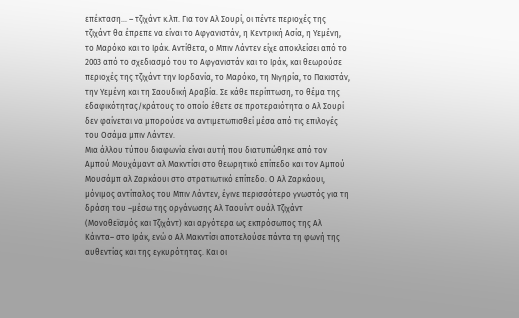επέκταση... – τζιχάντ κ.λπ. Για τον Αλ Σουρί, οι πέντε περιοχές της τζιχάντ θα έπρεπε να είναι το Αφγανιστάν, η Κεντρική Ασία, η Υεμένη, το Μαρόκο και το Ιράκ. Αντίθετα, ο Μπιν Λάντεν είχε αποκλείσει από το 2003 από το σχεδιασμό του το Αφγανιστάν και το Ιράκ, και θεωρούσε περιοχές της τζιχάντ την Ιορδανία, το Μαρόκο, τη Νιγηρία, το Πακιστάν, την Υεμένη και τη Σαουδική Αραβία. Σε κάθε περίπτωση, το θέμα της εδαφικότητας/κράτους το οποίο έθετε σε προτεραιότητα ο Αλ Σουρί δεν φαίνεται να μπορούσε να αντιμετωπισθεί μέσα από τις επιλογές του Οσάμα μπιν Λάντεν.
Μια άλλου τύπου διαφωνία είναι αυτή που διατυπώθηκε από τον Αμπού Μουχάμαντ αλ Μακντίσι στο θεωρητικό επίπεδο και τον Αμπού Μουσάμπ αλ Ζαρκάουι στο στρατιωτικό επίπεδο. Ο Αλ Ζαρκάουι, μόνιμος αντίπαλος του Μπιν Λάντεν, έγινε περισσότερο γνωστός για τη δράση του –μέσω της οργάνωσης Αλ Ταουίντ ουάλ Τζιχάντ (Μονοθεϊσμός και Τζιχάντ) και αργότερα ως εκπρόσωπος της Αλ Κάιντα– στο Ιράκ, ενώ ο Αλ Μακντίσι αποτελούσε πάντα τη φωνή της αυθεντίας και της εγκυρότητας. Και οι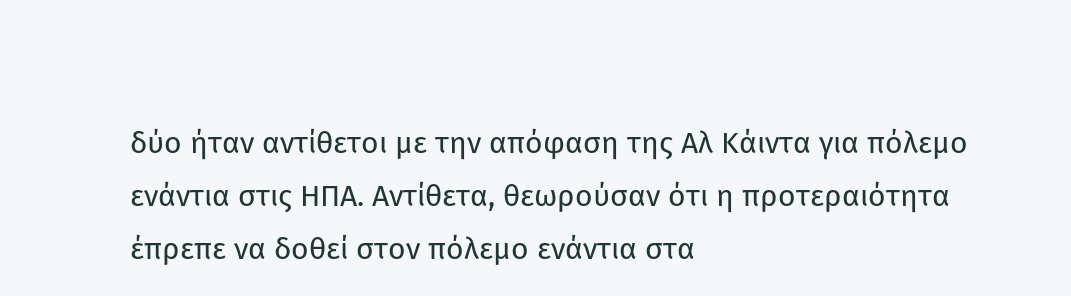δύο ήταν αντίθετοι με την απόφαση της Αλ Κάιντα για πόλεμο ενάντια στις ΗΠΑ. Aντίθετα, θεωρούσαν ότι η προτεραιότητα έπρεπε να δοθεί στον πόλεμο ενάντια στα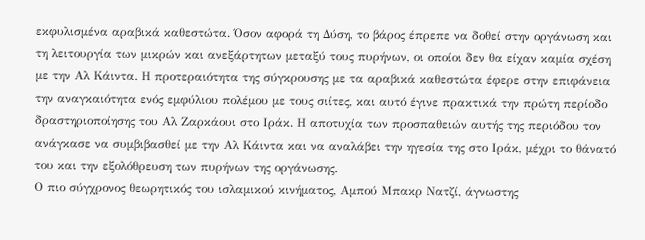εκφυλισμένα αραβικά καθεστώτα. Όσον αφορά τη Δύση, το βάρος έπρεπε να δοθεί στην οργάνωση και τη λειτουργία των μικρών και ανεξάρτητων μεταξύ τους πυρήνων, οι οποίοι δεν θα είχαν καμία σχέση με την Αλ Κάιντα. Η προτεραιότητα της σύγκρουσης με τα αραβικά καθεστώτα έφερε στην επιφάνεια την αναγκαιότητα ενός εμφύλιου πολέμου με τους σιίτες, και αυτό έγινε πρακτικά την πρώτη περίοδο δραστηριοποίησης του Αλ Ζαρκάουι στο Ιράκ. Η αποτυχία των προσπαθειών αυτής της περιόδου τον ανάγκασε να συμβιβασθεί με την Αλ Κάιντα και να αναλάβει την ηγεσία της στο Ιράκ, μέχρι το θάνατό του και την εξολόθρευση των πυρήνων της οργάνωσης.
Ο πιο σύγχρονος θεωρητικός του ισλαμικού κινήματος, Αμπού Μπακρ Νατζί, άγνωστης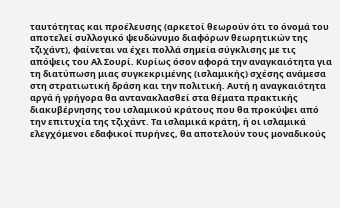ταυτότητας και προέλευσης (αρκετοί θεωρούν ότι το όνομά του αποτελεί συλλογικό ψευδώνυμο διαφόρων θεωρητικών της τζιχάντ), φαίνεται να έχει πολλά σημεία σύγκλισης με τις απόψεις του Αλ Σουρί. Κυρίως όσον αφορά την αναγκαιότητα για τη διατύπωση μιας συγκεκριμένης (ισλαμικής) σχέσης ανάμεσα στη στρατιωτική δράση και την πολιτική. Αυτή η αναγκαιότητα αργά ή γρήγορα θα αντανακλασθεί στα θέματα πρακτικής διακυβέρνησης του ισλαμικού κράτους που θα προκύψει από την επιτυχία της τζιχάντ. Τα ισλαμικά κράτη, ή οι ισλαμικά ελεγχόμενοι εδαφικοί πυρήνες, θα αποτελούν τους μοναδικούς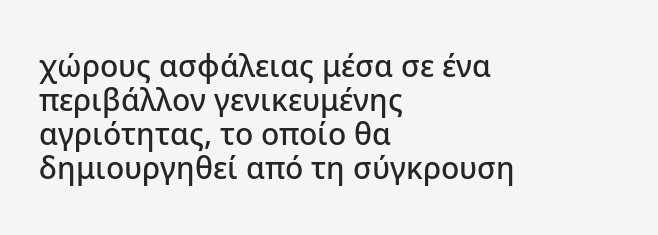χώρους ασφάλειας μέσα σε ένα περιβάλλον γενικευμένης αγριότητας, το οποίο θα δημιουργηθεί από τη σύγκρουση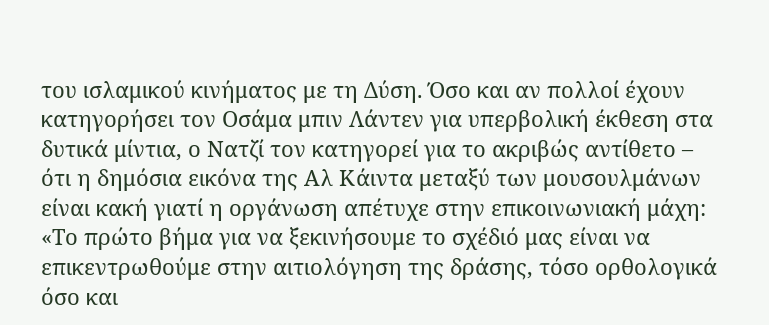του ισλαμικού κινήματος με τη Δύση. Όσο και αν πολλοί έχουν κατηγορήσει τον Οσάμα μπιν Λάντεν για υπερβολική έκθεση στα δυτικά μίντια, ο Νατζί τον κατηγορεί για το ακριβώς αντίθετο – ότι η δημόσια εικόνα της Αλ Κάιντα μεταξύ των μουσουλμάνων είναι κακή γιατί η οργάνωση απέτυχε στην επικοινωνιακή μάχη: «Το πρώτο βήμα για να ξεκινήσουμε το σχέδιό μας είναι να επικεντρωθούμε στην αιτιολόγηση της δράσης, τόσο ορθολογικά όσο και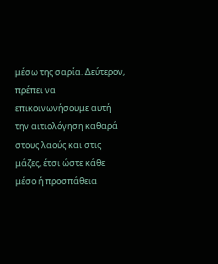μέσω της σαρία. Δεύτερον, πρέπει να επικοινωνήσουμε αυτή την αιτιολόγηση καθαρά στους λαούς και στις μάζες, έτσι ώστε κάθε μέσο ή προσπάθεια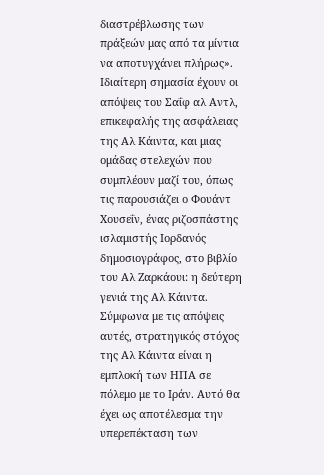διαστρέβλωσης των πράξεών μας από τα μίντια να αποτυγχάνει πλήρως».
Ιδιαίτερη σημασία έχουν οι απόψεις του Σαΐφ αλ Αντλ, επικεφαλής της ασφάλειας της Αλ Κάιντα, και μιας ομάδας στελεχών που συμπλέουν μαζί του, όπως τις παρουσιάζει ο Φουάντ Χουσεΐν, ένας ριζοσπάστης ισλαμιστής Ιορδανός δημοσιογράφος, στο βιβλίο του Αλ Ζαρκάουι: η δεύτερη γενιά της Αλ Κάιντα. Σύμφωνα με τις απόψεις αυτές, στρατηγικός στόχος της Αλ Κάιντα είναι η εμπλοκή των ΗΠΑ σε πόλεμο με το Ιράν. Αυτό θα έχει ως αποτέλεσμα την υπερεπέκταση των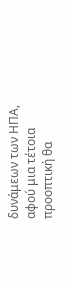δυνάμεων των ΗΠΑ, αφού μια τέτοια προοπτική θα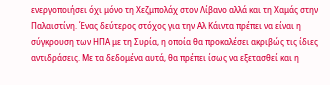ενεργοποιήσει όχι μόνο τη Χεζμπολάχ στον Λίβανο αλλά και τη Χαμάς στην Παλαιστίνη. Ένας δεύτερος στόχος για την Αλ Κάιντα πρέπει να είναι η σύγκρουση των ΗΠΑ με τη Συρία, η οποία θα προκαλέσει ακριβώς τις ίδιες αντιδράσεις. Με τα δεδομένα αυτά, θα πρέπει ίσως να εξετασθεί και η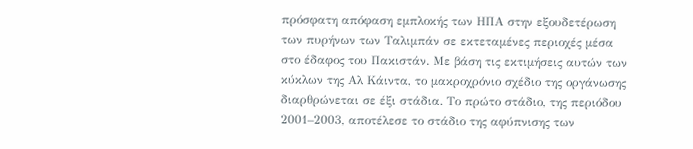πρόσφατη απόφαση εμπλοκής των ΗΠΑ στην εξουδετέρωση των πυρήνων των Ταλιμπάν σε εκτεταμένες περιοχές μέσα στο έδαφος του Πακιστάν. Με βάση τις εκτιμήσεις αυτών των κύκλων της Αλ Κάιντα, το μακροχρόνιο σχέδιο της οργάνωσης διαρθρώνεται σε έξι στάδια. Το πρώτο στάδιο, της περιόδου 2001–2003, αποτέλεσε το στάδιο της αφύπνισης των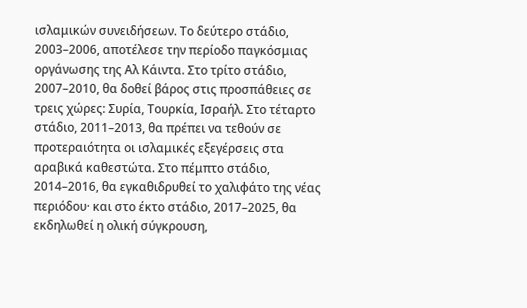ισλαμικών συνειδήσεων. Το δεύτερο στάδιο, 2003–2006, αποτέλεσε την περίοδο παγκόσμιας οργάνωσης της Αλ Κάιντα. Στο τρίτο στάδιο, 2007–2010, θα δοθεί βάρος στις προσπάθειες σε τρεις χώρες: Συρία, Τουρκία, Ισραήλ. Στο τέταρτο στάδιο, 2011–2013, θα πρέπει να τεθούν σε προτεραιότητα οι ισλαμικές εξεγέρσεις στα αραβικά καθεστώτα. Στο πέμπτο στάδιο, 2014–2016, θα εγκαθιδρυθεί το χαλιφάτο της νέας περιόδου· και στο έκτο στάδιο, 2017–2025, θα εκδηλωθεί η ολική σύγκρουση,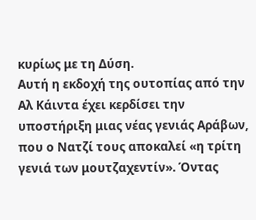κυρίως με τη Δύση.
Αυτή η εκδοχή της ουτοπίας από την Αλ Κάιντα έχει κερδίσει την υποστήριξη μιας νέας γενιάς Αράβων, που ο Νατζί τους αποκαλεί «η τρίτη γενιά των μουτζαχεντίν». Όντας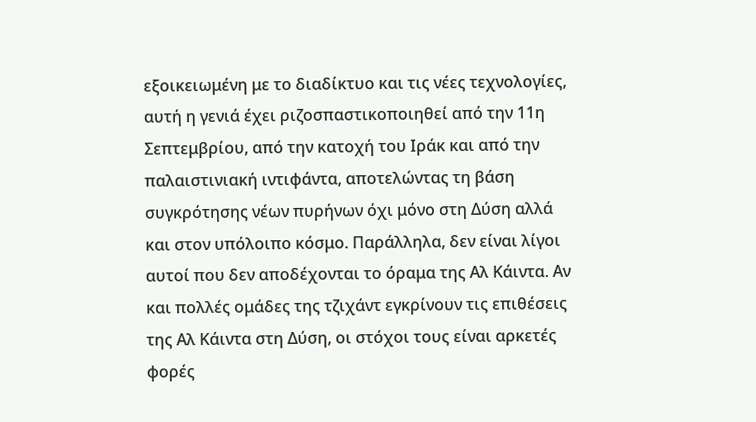εξοικειωμένη με το διαδίκτυο και τις νέες τεχνολογίες, αυτή η γενιά έχει ριζοσπαστικοποιηθεί από την 11η Σεπτεμβρίου, από την κατοχή του Ιράκ και από την παλαιστινιακή ιντιφάντα, αποτελώντας τη βάση συγκρότησης νέων πυρήνων όχι μόνο στη Δύση αλλά και στον υπόλοιπο κόσμο. Παράλληλα, δεν είναι λίγοι αυτοί που δεν αποδέχονται το όραμα της Αλ Κάιντα. Αν και πολλές ομάδες της τζιχάντ εγκρίνουν τις επιθέσεις της Αλ Κάιντα στη Δύση, οι στόχοι τους είναι αρκετές φορές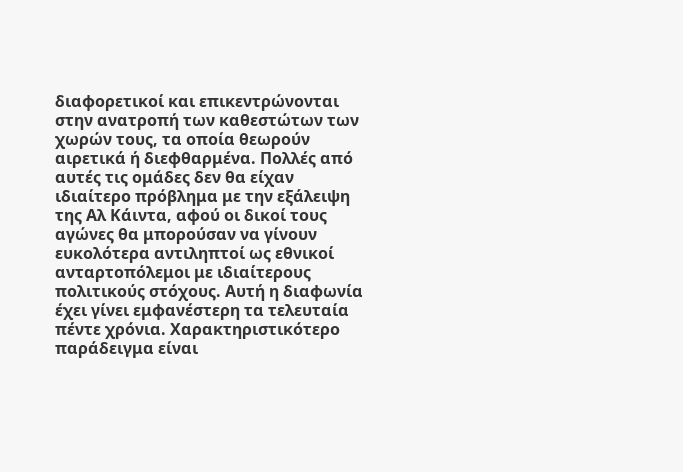διαφορετικοί και επικεντρώνονται στην ανατροπή των καθεστώτων των χωρών τους, τα οποία θεωρούν αιρετικά ή διεφθαρμένα. Πολλές από αυτές τις ομάδες δεν θα είχαν ιδιαίτερο πρόβλημα με την εξάλειψη της Αλ Κάιντα, αφού οι δικοί τους αγώνες θα μπορούσαν να γίνουν ευκολότερα αντιληπτοί ως εθνικοί ανταρτοπόλεμοι με ιδιαίτερους πολιτικούς στόχους. Αυτή η διαφωνία έχει γίνει εμφανέστερη τα τελευταία πέντε χρόνια. Χαρακτηριστικότερο παράδειγμα είναι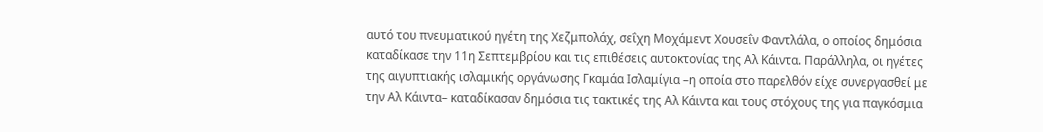αυτό του πνευματικού ηγέτη της Χεζμπολάχ, σεΐχη Μοχάμεντ Χουσεΐν Φαντλάλα, ο οποίος δημόσια καταδίκασε την 11η Σεπτεμβρίου και τις επιθέσεις αυτοκτονίας της Αλ Κάιντα. Παράλληλα, οι ηγέτες της αιγυπτιακής ισλαμικής οργάνωσης Γκαμάα Ισλαμίγια –η οποία στο παρελθόν είχε συνεργασθεί με την Αλ Κάιντα– καταδίκασαν δημόσια τις τακτικές της Αλ Κάιντα και τους στόχους της για παγκόσμια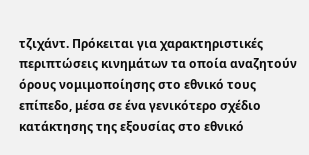τζιχάντ. Πρόκειται για χαρακτηριστικές περιπτώσεις κινημάτων τα οποία αναζητούν όρους νομιμοποίησης στο εθνικό τους επίπεδο, μέσα σε ένα γενικότερο σχέδιο κατάκτησης της εξουσίας στο εθνικό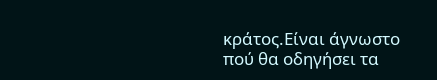κράτος.Είναι άγνωστο πού θα οδηγήσει τα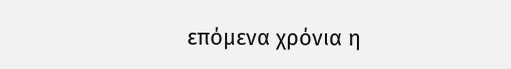επόμενα χρόνια η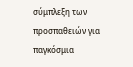σύμπλεξη των προσπαθειών για παγκόσμια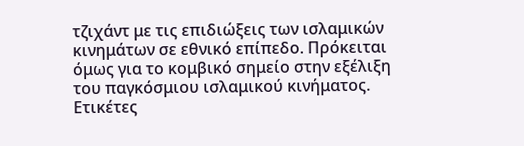τζιχάντ με τις επιδιώξεις των ισλαμικών κινημάτων σε εθνικό επίπεδο. Πρόκειται όμως για το κομβικό σημείο στην εξέλιξη του παγκόσμιου ισλαμικού κινήματος.
Ετικέτες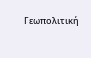Γεωπολιτική